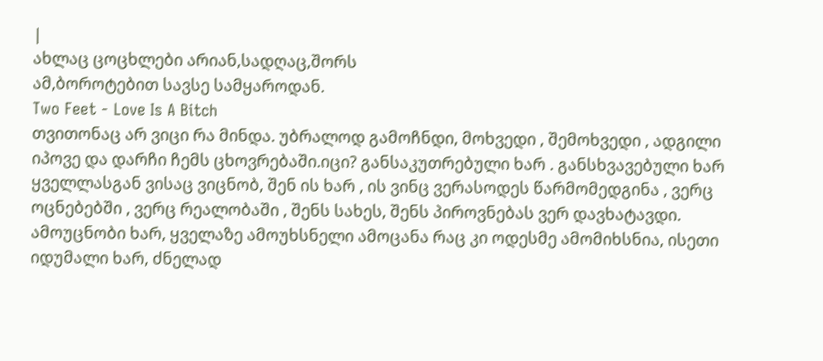|
ახლაც ცოცხლები არიან,სადღაც,შორს
ამ,ბოროტებით სავსე სამყაროდან.
Two Feet - Love Is A Bitch
თვითონაც არ ვიცი რა მინდა. უბრალოდ გამოჩნდი, მოხვედი , შემოხვედი , ადგილი იპოვე და დარჩი ჩემს ცხოვრებაში.იცი? განსაკუთრებული ხარ . განსხვავებული ხარ ყველლასგან ვისაც ვიცნობ, შენ ის ხარ , ის ვინც ვერასოდეს წარმომედგინა , ვერც ოცნებებში , ვერც რეალობაში , შენს სახეს, შენს პიროვნებას ვერ დავხატავდი. ამოუცნობი ხარ, ყველაზე ამოუხსნელი ამოცანა რაც კი ოდესმე ამომიხსნია, ისეთი იდუმალი ხარ, ძნელად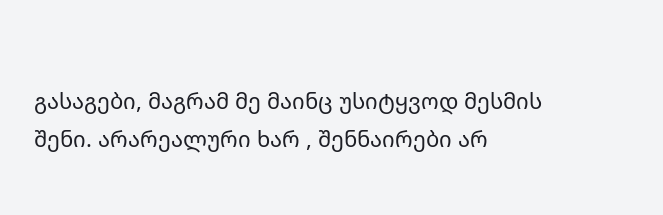გასაგები, მაგრამ მე მაინც უსიტყვოდ მესმის შენი. არარეალური ხარ , შენნაირები არ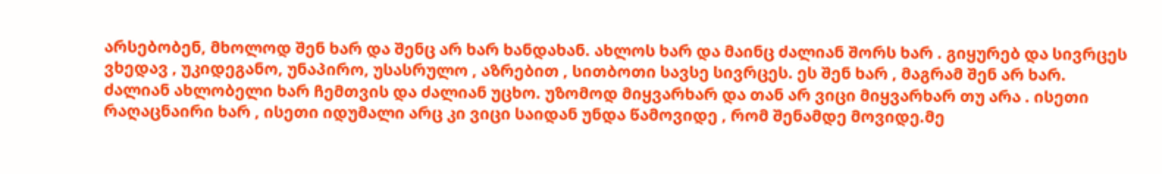არსებობენ, მხოლოდ შენ ხარ და შენც არ ხარ ხანდახან. ახლოს ხარ და მაინც ძალიან შორს ხარ . გიყურებ და სივრცეს ვხედავ , უკიდეგანო, უნაპირო, უსასრულო , აზრებით , სითბოთი სავსე სივრცეს. ეს შენ ხარ , მაგრამ შენ არ ხარ. ძალიან ახლობელი ხარ ჩემთვის და ძალიან უცხო. უზომოდ მიყვარხარ და თან არ ვიცი მიყვარხარ თუ არა . ისეთი რაღაცნაირი ხარ , ისეთი იდუმალი არც კი ვიცი საიდან უნდა წამოვიდე , რომ შენამდე მოვიდე.მე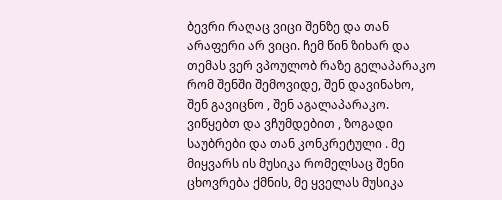ბევრი რაღაც ვიცი შენზე და თან არაფერი არ ვიცი. ჩემ წინ ზიხარ და თემას ვერ ვპოულობ რაზე გელაპარაკო რომ შენში შემოვიდე, შენ დავინახო, შენ გავიცნო , შენ აგალაპარაკო. ვიწყებთ და ვჩუმდებით , ზოგადი საუბრები და თან კონკრეტული . მე მიყვარს ის მუსიკა რომელსაც შენი ცხოვრება ქმნის, მე ყველას მუსიკა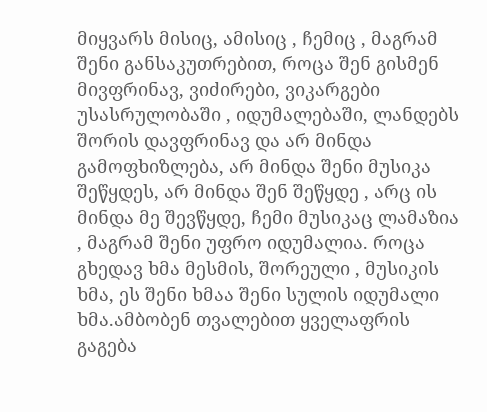მიყვარს მისიც, ამისიც , ჩემიც , მაგრამ შენი განსაკუთრებით, როცა შენ გისმენ მივფრინავ, ვიძირები, ვიკარგები უსასრულობაში , იდუმალებაში, ლანდებს შორის დავფრინავ და არ მინდა გამოფხიზლება, არ მინდა შენი მუსიკა შეწყდეს, არ მინდა შენ შეწყდე , არც ის მინდა მე შევწყდე, ჩემი მუსიკაც ლამაზია , მაგრამ შენი უფრო იდუმალია. როცა გხედავ ხმა მესმის, შორეული , მუსიკის ხმა, ეს შენი ხმაა შენი სულის იდუმალი ხმა.ამბობენ თვალებით ყველაფრის გაგება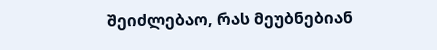შეიძლებაო, რას მეუბნებიან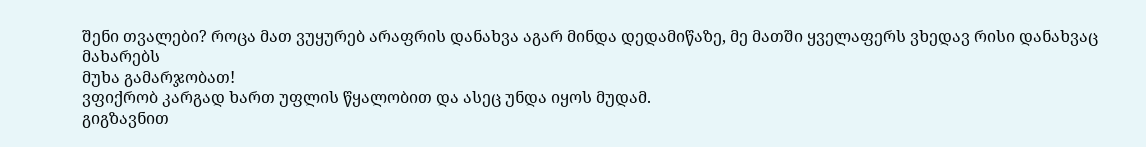შენი თვალები? როცა მათ ვუყურებ არაფრის დანახვა აგარ მინდა დედამიწაზე, მე მათში ყველაფერს ვხედავ რისი დანახვაც მახარებს
მუხა გამარჯობათ!
ვფიქრობ კარგად ხართ უფლის წყალობით და ასეც უნდა იყოს მუდამ.
გიგზავნით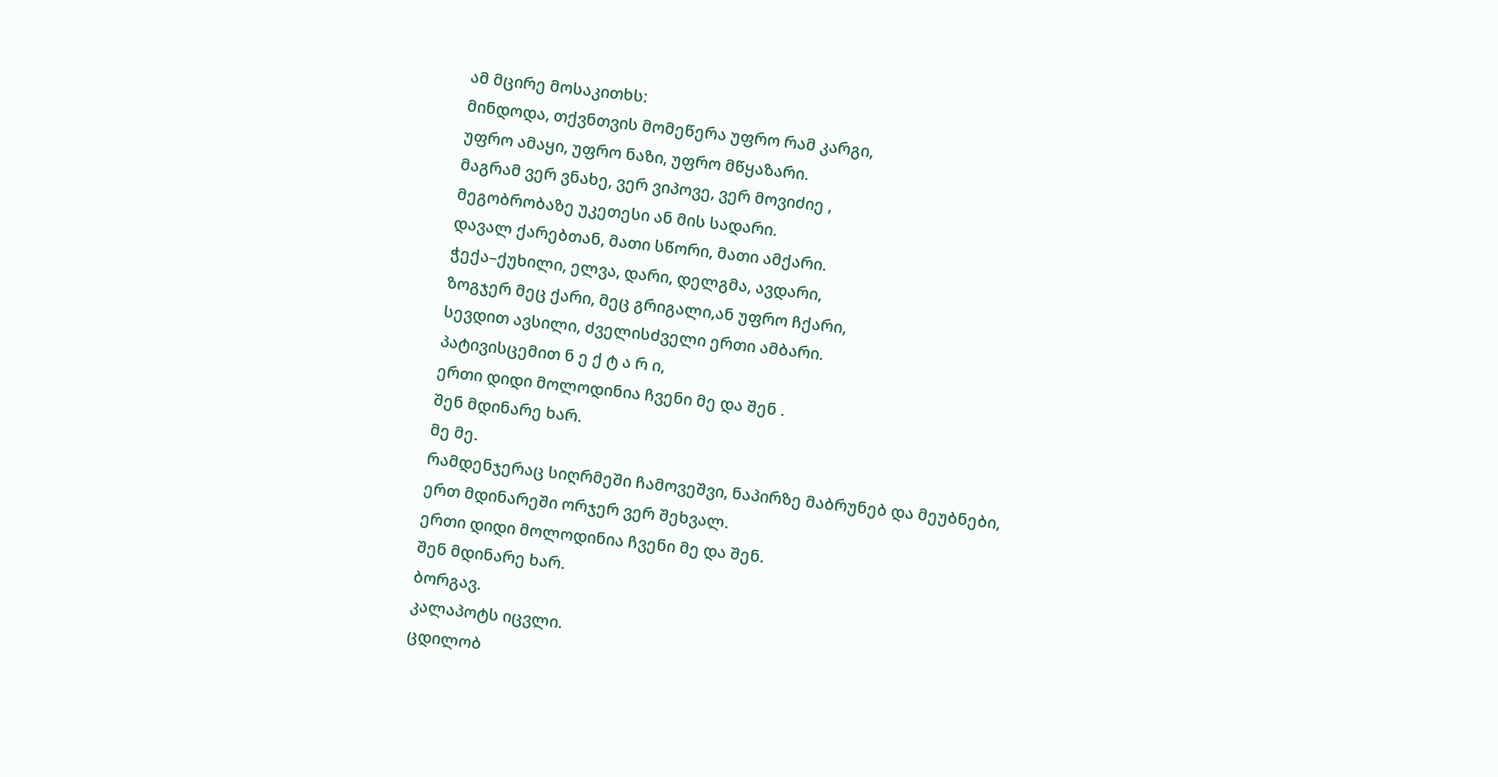ამ მცირე მოსაკითხს:
მინდოდა, თქვნთვის მომეწერა უფრო რამ კარგი,
უფრო ამაყი, უფრო ნაზი, უფრო მწყაზარი.
მაგრამ ვერ ვნახე, ვერ ვიპოვე, ვერ მოვიძიე ,
მეგობრობაზე უკეთესი ან მის სადარი.
დავალ ქარებთან, მათი სწორი, მათი ამქარი.
ჭექა–ქუხილი, ელვა, დარი, დელგმა, ავდარი,
ზოგჯერ მეც ქარი, მეც გრიგალი,ან უფრო ჩქარი,
სევდით ავსილი, ძველისძველი ერთი ამბარი.
პატივისცემით ნ ე ქ ტ ა რ ი,
ერთი დიდი მოლოდინია ჩვენი მე და შენ .
შენ მდინარე ხარ.
მე მე.
რამდენჯერაც სიღრმეში ჩამოვეშვი, ნაპირზე მაბრუნებ და მეუბნები,
ერთ მდინარეში ორჯერ ვერ შეხვალ.
ერთი დიდი მოლოდინია ჩვენი მე და შენ.
შენ მდინარე ხარ.
ბორგავ.
კალაპოტს იცვლი.
ცდილობ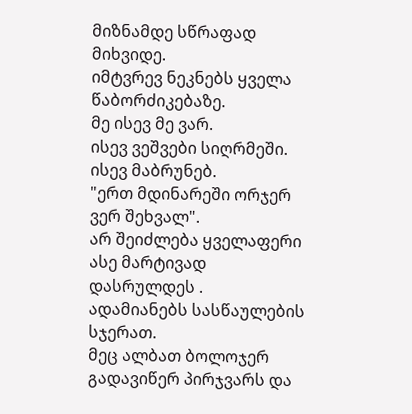მიზნამდე სწრაფად მიხვიდე.
იმტვრევ ნეკნებს ყველა წაბორძიკებაზე.
მე ისევ მე ვარ.
ისევ ვეშვები სიღრმეში.
ისევ მაბრუნებ.
"ერთ მდინარეში ორჯერ ვერ შეხვალ".
არ შეიძლება ყველაფერი ასე მარტივად დასრულდეს .
ადამიანებს სასწაულების სჯერათ.
მეც ალბათ ბოლოჯერ გადავიწერ პირჯვარს და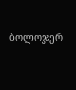ბოლოჯერ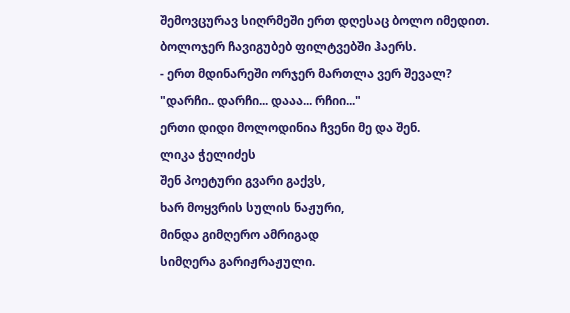შემოვცურავ სიღრმეში ერთ დღესაც ბოლო იმედით.
ბოლოჯერ ჩავიგუბებ ფილტვებში ჰაერს.
- ერთ მდინარეში ორჯერ მართლა ვერ შევალ?
"დარჩი.. დარჩი... დააა... რჩიი..."
ერთი დიდი მოლოდინია ჩვენი მე და შენ.
ლიკა ჭელიძეს
შენ პოეტური გვარი გაქვს,
ხარ მოყვრის სულის ნაჟური,
მინდა გიმღერო ამრიგად
სიმღერა გარიჟრაჟული.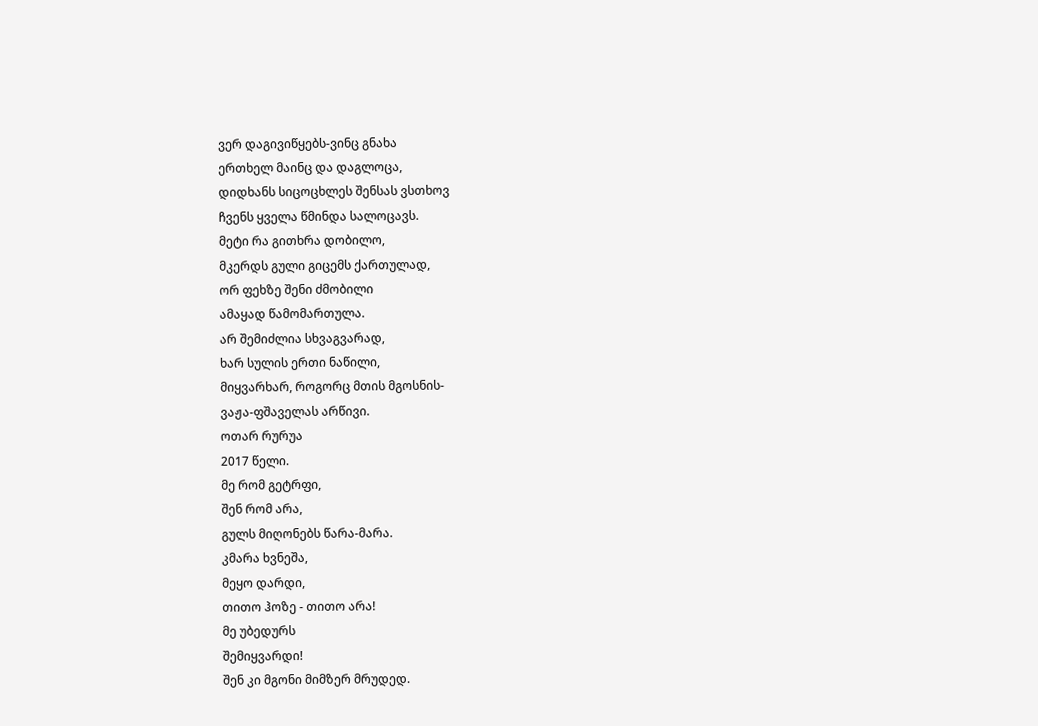ვერ დაგივიწყებს-ვინც გნახა
ერთხელ მაინც და დაგლოცა,
დიდხანს სიცოცხლეს შენსას ვსთხოვ
ჩვენს ყველა წმინდა სალოცავს.
მეტი რა გითხრა დობილო,
მკერდს გული გიცემს ქართულად,
ორ ფეხზე შენი ძმობილი
ამაყად წამომართულა.
არ შემიძლია სხვაგვარად,
ხარ სულის ერთი ნაწილი,
მიყვარხარ, როგორც მთის მგოსნის-
ვაჟა-ფშაველას არწივი.
ოთარ რურუა
2017 წელი.
მე რომ გეტრფი,
შენ რომ არა,
გულს მიღონებს წარა-მარა.
კმარა ხვნეშა,
მეყო დარდი,
თითო ჰოზე - თითო არა!
მე უბედურს
შემიყვარდი!
შენ კი მგონი მიმზერ მრუდედ.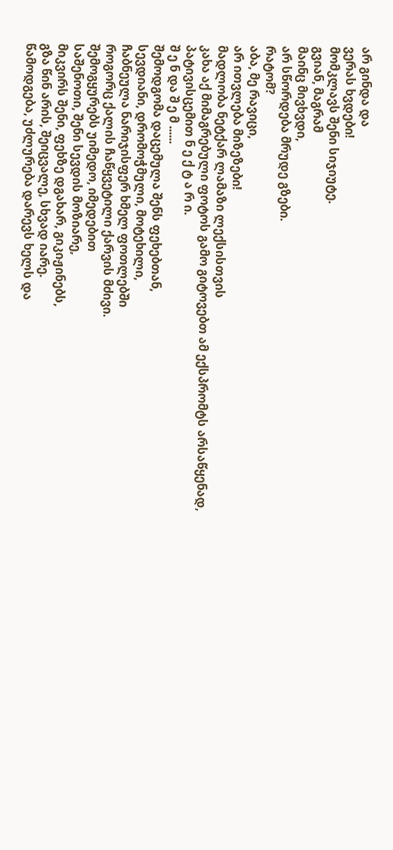არ გინდა და
ვერას ხვდები!
მომკლავს შენი სიჯიუტე.
გვიან, მაგრამ
მაინც მივხვდი,
არ სწორდება მრუდე გზები.
რატომ?
აბა, მე რავიცი,
არ ითვლება მიზეზები!
მადლობა ნეტქარ ლამაზი ლექსისთვის
კახა აქ მიმაგრებული ფოტოს გამო გიტოვებთ ამ ექსპრომტს არსაწყენად,
პატივისცემით ნ ე ქ ტ ა რ ი.
შ ე ნ და შ ე მ ......
შემოდგომა დაცემულა შენს ფეხებთან,
სევდიანი, დრომოჭმული, მოტეხილი,
ჩაბნეულა ნარიჯისფერ ხმელ ფოთლებში
როგორც ქალის ჩაწყვეტილი ქარვის მძივი.
შემოგყურებს უიმედო, იმედებით
საშენოთი, შენი სევდის მოზიარე,
მიკვირს შენი, ფეხზე დგახარ, გიკიჟინებს,
გზა წინ არის, შეიცვალე, სხვად იარე.
წამოდგება, უძლურება დარევს ხელს და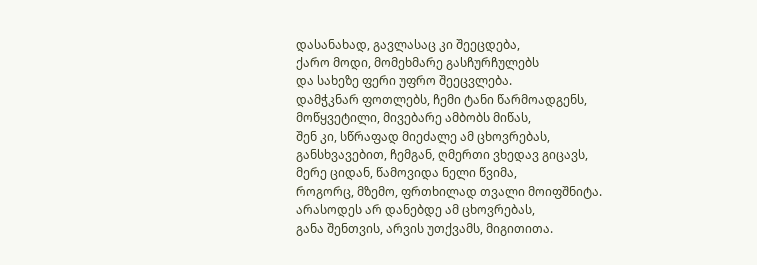დასანახად, გავლასაც კი შეეცდება,
ქარო მოდი, მომეხმარე გასჩურჩულებს
და სახეზე ფერი უფრო შეეცვლება.
დამჭკნარ ფოთლებს, ჩემი ტანი წარმოადგენს,
მოწყვეტილი, მივებარე ამბობს მიწას,
შენ კი, სწრაფად მიეძალე ამ ცხოვრებას,
განსხვავებით, ჩემგან, ღმერთი ვხედავ გიცავს,
მერე ციდან, წამოვიდა ნელი წვიმა,
როგორც, მზემო, ფრთხილად თვალი მოიფშნიტა.
არასოდეს არ დანებდე ამ ცხოვრებას,
განა შენთვის, არვის უთქვამს, მიგითითა.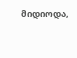მიდიოდა,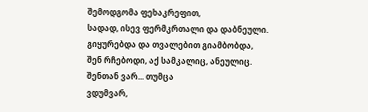შემოდგომა ფეხაკრეფით,
სადად, ისევ ფერმკრთალი და დაბნეული.
გიყურებდა და თვალებით გიამბობდა,
შენ რჩებოდი, აქ სამკალიც, ანეულიც.
შენთან ვარ... თუმცა
ვდუმვარ,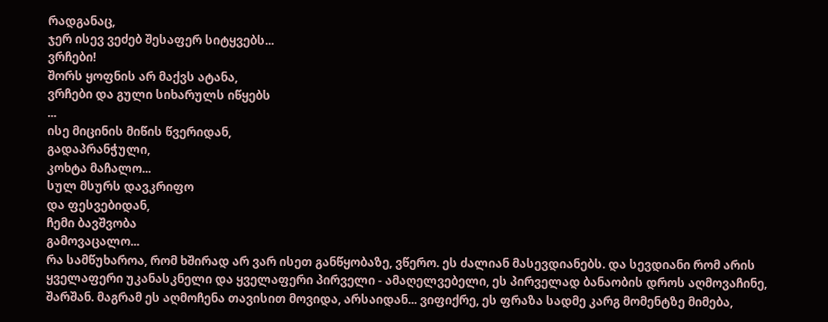რადგანაც,
ჯერ ისევ ვეძებ შესაფერ სიტყვებს...
ვრჩები!
შორს ყოფნის არ მაქვს ატანა,
ვრჩები და გული სიხარულს იწყებს
...
ისე მიცინის მიწის წვერიდან,
გადაპრანჭული,
კოხტა მაჩალო...
სულ მსურს დავკრიფო
და ფესვებიდან,
ჩემი ბავშვობა
გამოვაცალო...
რა სამწუხაროა, რომ ხშირად არ ვარ ისეთ განწყობაზე, ვწერო. ეს ძალიან მასევდიანებს. და სევდიანი რომ არის ყველაფერი უკანასკნელი და ყველაფერი პირველი - ამაღელვებელი, ეს პირველად ბანაობის დროს აღმოვაჩინე, შარშან. მაგრამ ეს აღმოჩენა თავისით მოვიდა, არსაიდან... ვიფიქრე, ეს ფრაზა სადმე კარგ მომენტზე მიმება,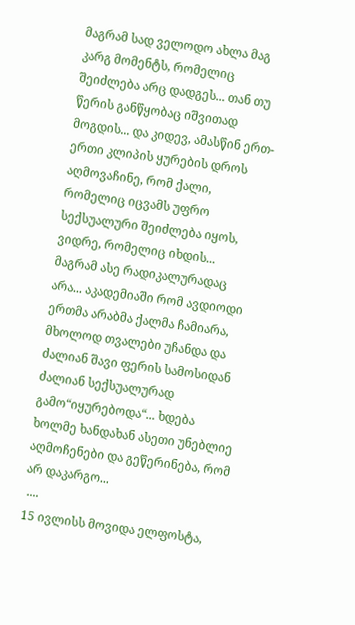მაგრამ სად ველოდო ახლა მაგ კარგ მომენტს, რომელიც შეიძლება არც დადგეს... თან თუ წერის განწყობაც იშვითად მოგდის... და კიდევ, ამასწინ ერთ-ერთი კლიპის ყურების დროს აღმოვაჩინე, რომ ქალი, რომელიც იცვამს უფრო სექსუალური შეიძლება იყოს, ვიდრე, რომელიც იხდის... მაგრამ ასე რადიკალურადაც არა... აკადემიაში რომ ავდიოდი ერთმა არაბმა ქალმა ჩამიარა, მხოლოდ თვალები უჩანდა და ძალიან შავი ფერის სამოსიდან ძალიან სექსუალურად გამო“იყურებოდა“... ხდება ხოლმე ხანდახან ასეთი უნებლიე აღმოჩენები და გეწერინება, რომ არ დაკარგო...
 ....
15 ივლისს მოვიდა ელფოსტა,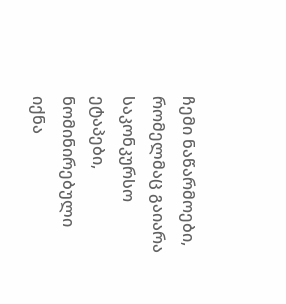ჩემი ნაწარმოები, რომელმაც გაიარა
საკონკურსო ეტაპები, ნომინირებული იქნა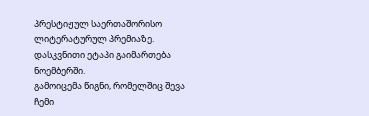პრესტიჟულ საერთაშორისო
ლიტერატურულ პრემიაზე. დასკვნითი ეტაპი გაიმართება ნოემბერში.
გამოიცემა წიგნი, რომელშიც შევა ჩემი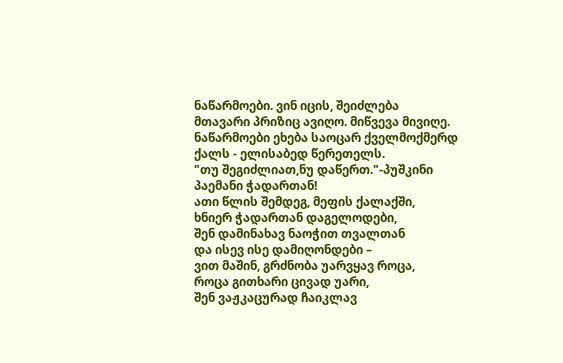ნაწარმოები. ვინ იცის, შეიძლება
მთავარი პრიზიც ავიღო. მიწვევა მივიღე.
ნაწარმოები ეხება საოცარ ქველმოქმერდ ქალს - ელისაბედ წერეთელს.
"თუ შეგიძლიათ,ნუ დაწერთ."-პუშკინი
პაემანი ჭადართან!
ათი წლის შემდეგ, მეფის ქალაქში,
ხნიერ ჭადართან დაგელოდები,
შენ დამინახავ ნაოჭით თვალთან
და ისევ ისე დამიღონდები –
ვით მაშინ, გრძნობა უარვყავ როცა,
როცა გითხარი ცივად უარი,
შენ ვაჟკაცურად ჩაიკლავ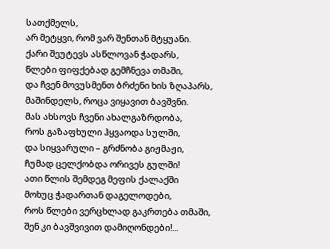სათქმელს,
არ მეტყვი, რომ ვარ შენთან მტყუანი.
ქარი შეუტევს ასწლოვან ჭადარს,
წლები ფიფქებად გემჩნევა თმაში,
და ჩვენ მოვუსმენთ ბრძენი ხის ზღაპარს,
მაშინდელს, როცა ვიყავით ბავშვნი.
მას ახსოვს ჩვენი ახალგაზრდობა,
როს გაზაფხული ჰყვაოდა სულში,
და სიყვარული – გრძნობა გიჟმაჟი,
ჩუმად ცელქობდა ორივეს გულში!
ათი წლის შემდეგ მეფის ქალაქში
მოხუც ჭადართან დაგელოდები,
როს წლები ვერცხლად გაკრთება თმაში,
შენ კი ბავშვივით დამიღონდები!...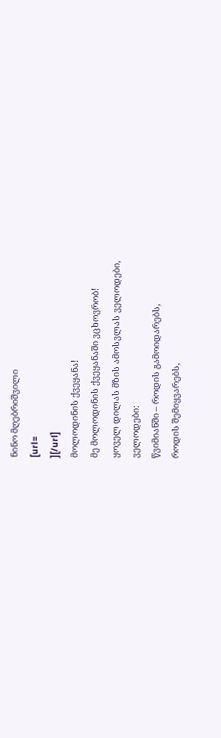ნინო მღებრიშვილი
[url=
][/url]
მოლოდინის ქვეყანა!
მე მოლოდინის ქვეყანაში ვცხოვრობ!
ყოველ დილას მზის ამოსვლას ველოდები,
ველოდები:
წვიმიანში – როდის გამოიდარებს,
როდის შემიყვარებს,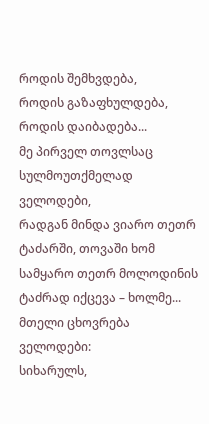როდის შემხვდება,
როდის გაზაფხულდება,
როდის დაიბადება...
მე პირველ თოვლსაც სულმოუთქმელად ველოდები,
რადგან მინდა ვიარო თეთრ ტაძარში, თოვაში ხომ სამყარო თეთრ მოლოდინის ტაძრად იქცევა – ხოლმე...
მთელი ცხოვრება ველოდები:
სიხარულს,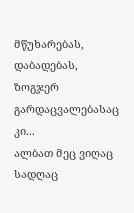მწუხარებას,
დაბადებას,
ზოგჯერ გარდაცვალებასაც კი...
ალბათ მეც ვიღაც სადღაც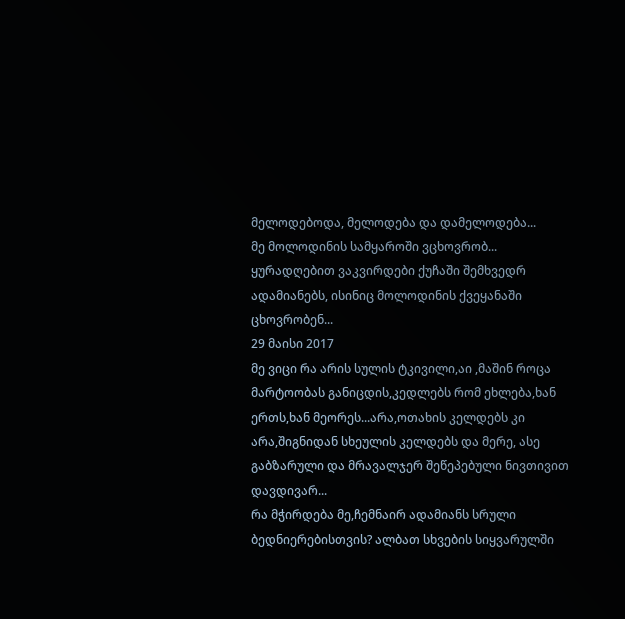მელოდებოდა, მელოდება და დამელოდება...
მე მოლოდინის სამყაროში ვცხოვრობ...
ყურადღებით ვაკვირდები ქუჩაში შემხვედრ ადამიანებს, ისინიც მოლოდინის ქვეყანაში ცხოვრობენ...
29 მაისი 2017
მე ვიცი რა არის სულის ტკივილი,აი ,მაშინ როცა მარტოობას განიცდის,კედლებს რომ ეხლება,ხან ერთს,ხან მეორეს...არა,ოთახის კელდებს კი არა,შიგნიდან სხეულის კელდებს და მერე, ასე გაბზარული და მრავალჯერ შეწეპებული ნივთივით დავდივარ...
რა მჭირდება მე,ჩემნაირ ადამიანს სრული ბედნიერებისთვის? ალბათ სხვების სიყვარულში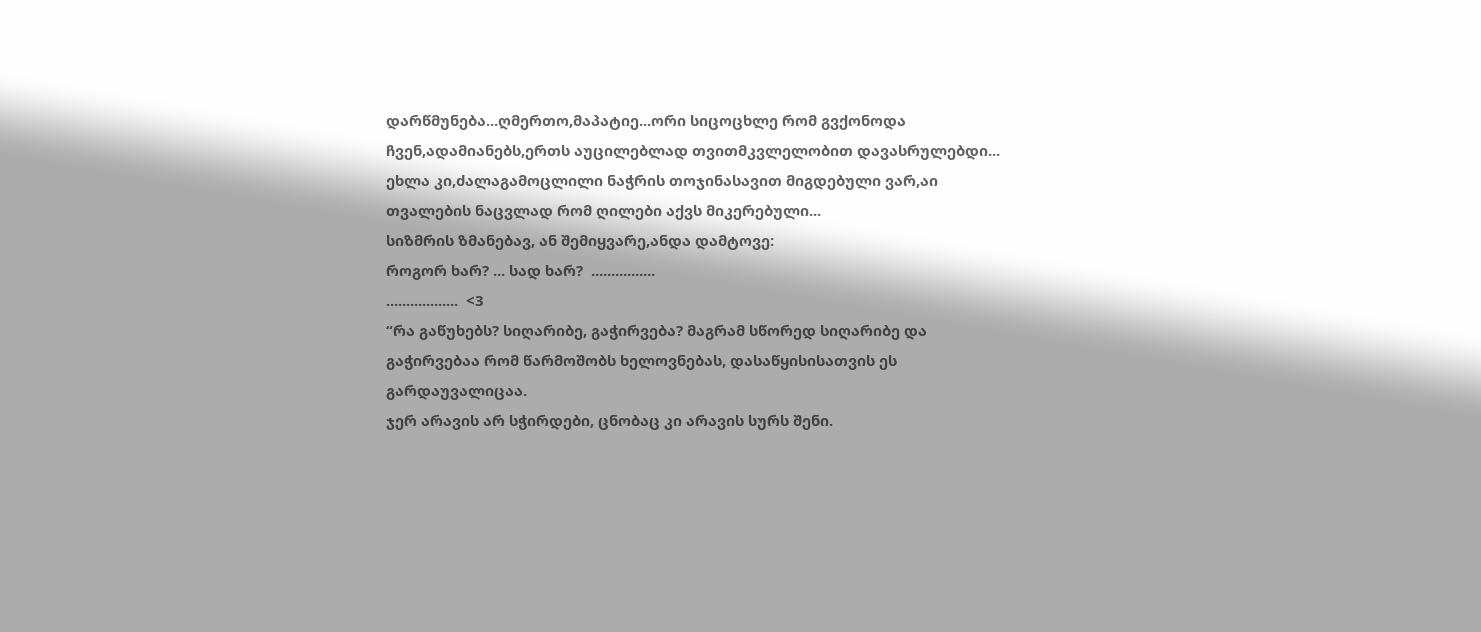დარწმუნება...ღმერთო,მაპატიე...ორი სიცოცხლე რომ გვქონოდა ჩვენ,ადამიანებს,ერთს აუცილებლად თვითმკვლელობით დავასრულებდი...
ეხლა კი,ძალაგამოცლილი ნაჭრის თოჯინასავით მიგდებული ვარ,აი თვალების ნაცვლად რომ ღილები აქვს მიკერებული...
სიზმრის ზმანებავ, ან შემიყვარე,ანდა დამტოვე:
როგორ ხარ? ... სად ხარ?  ................
..................  <3
“რა გაწუხებს? სიღარიბე, გაჭირვება? მაგრამ სწორედ სიღარიბე და გაჭირვებაა რომ წარმოშობს ხელოვნებას, დასაწყისისათვის ეს გარდაუვალიცაა.
ჯერ არავის არ სჭირდები, ცნობაც კი არავის სურს შენი.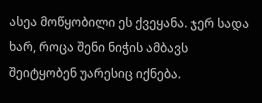ასეა მოწყობილი ეს ქვეყანა. ჯერ სადა ხარ, როცა შენი ნიჭის ამბავს შეიტყობენ უარესიც იქნება.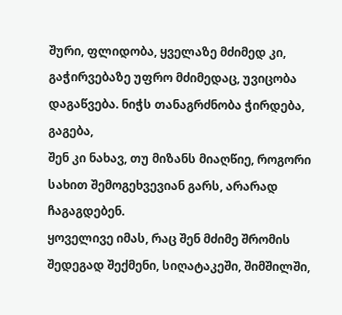შური, ფლიდობა, ყველაზე მძიმედ კი, გაჭირვებაზე უფრო მძიმედაც, უვიცობა დაგაწვება. ნიჭს თანაგრძნობა ჭირდება, გაგება,
შენ კი ნახავ, თუ მიზანს მიაღწიე, როგორი სახით შემოგეხვევიან გარს, არარად ჩაგაგდებენ.
ყოველივე იმას, რაც შენ მძიმე შრომის შედეგად შექმენი, სიღატაკეში, შიმშილში,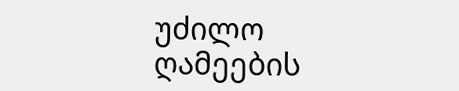უძილო ღამეების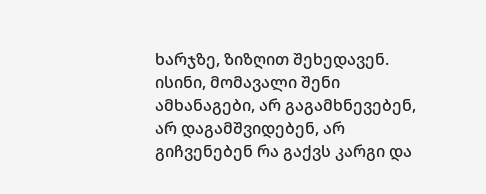ხარჯზე, ზიზღით შეხედავენ.
ისინი, მომავალი შენი ამხანაგები, არ გაგამხნევებენ, არ დაგამშვიდებენ, არ გიჩვენებენ რა გაქვს კარგი და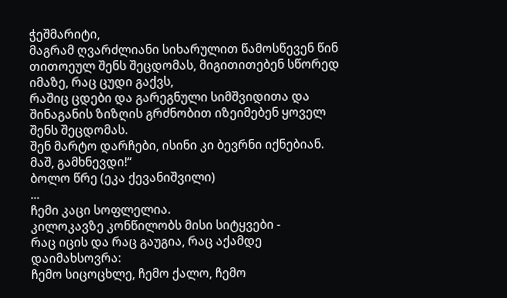ჭეშმარიტი,
მაგრამ ღვარძლიანი სიხარულით წამოსწევენ წინ თითოეულ შენს შეცდომას, მიგითითებენ სწორედ იმაზე, რაც ცუდი გაქვს,
რაშიც ცდები და გარეგნული სიმშვიდითა და შინაგანის ზიზღის გრძნობით იზეიმებენ ყოველ შენს შეცდომას.
შენ მარტო დარჩები, ისინი კი ბევრნი იქნებიან.
მაშ, გამხნევდი!“
ბოლო წრე (ეკა ქევანიშვილი)
...
ჩემი კაცი სოფლელია.
კილოკავზე კონწილობს მისი სიტყვები -
რაც იცის და რაც გაუგია, რაც აქამდე დაიმახსოვრა:
ჩემო სიცოცხლე, ჩემო ქალო, ჩემო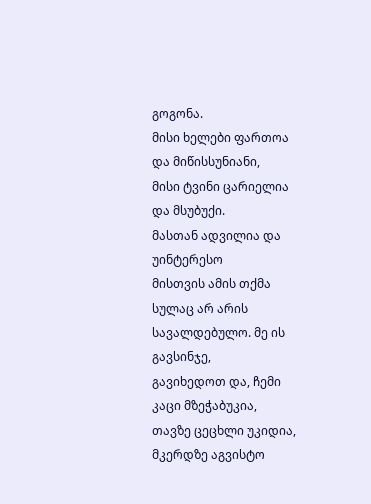გოგონა.
მისი ხელები ფართოა და მიწისსუნიანი,
მისი ტვინი ცარიელია და მსუბუქი.
მასთან ადვილია და უინტერესო
მისთვის ამის თქმა სულაც არ არის სავალდებულო. მე ის გავსინჯე,
გავიხედოთ და, ჩემი კაცი მზეჭაბუკია,
თავზე ცეცხლი უკიდია, მკერდზე აგვისტო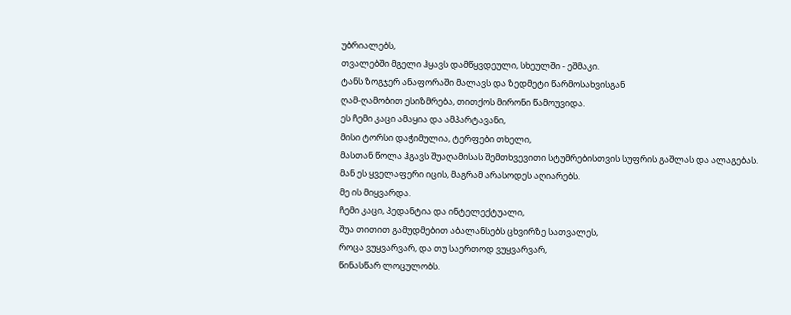უბრიალებს,
თვალებში მგელი ჰყავს დამწყვდეული, სხეულში - ეშმაკი.
ტანს ზოგჯერ ანაფორაში მალავს და ზედმეტი წარმოსახვისგან
ღამ-ღამობით ესიზმრება, თითქოს მირონი წამოუვიდა.
ეს ჩემი კაცი ამაყია და ამპარტავანი,
მისი ტორსი დაჭიმულია, ტერფები თხელი,
მასთან წოლა ჰგავს შუაღამისას შემთხვევითი სტუმრებისთვის სუფრის გაშლას და ალაგებას.
მან ეს ყველაფერი იცის, მაგრამ არასოდეს აღიარებს.
მე ის მიყვარდა.
ჩემი კაცი, პედანტია და ინტელექტუალი,
შუა თითით გამუდმებით აბალანსებს ცხვირზე სათვალეს,
როცა ვუყვარვარ, და თუ საერთოდ ვუყვარვარ,
წინასწარ ლოცულობს.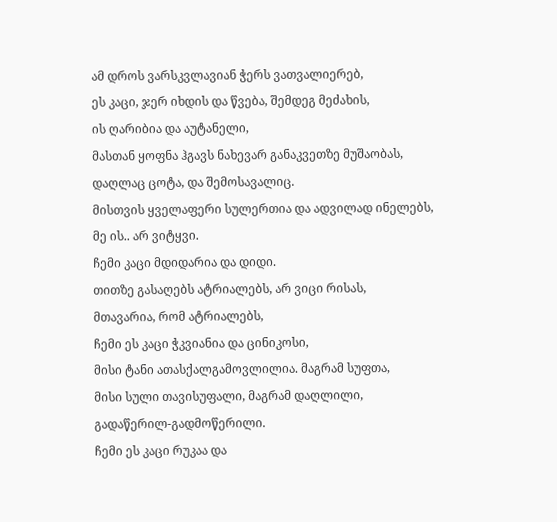ამ დროს ვარსკვლავიან ჭერს ვათვალიერებ,
ეს კაცი, ჯერ იხდის და წვება, შემდეგ მეძახის,
ის ღარიბია და აუტანელი,
მასთან ყოფნა ჰგავს ნახევარ განაკვეთზე მუშაობას,
დაღლაც ცოტა, და შემოსავალიც.
მისთვის ყველაფერი სულერთია და ადვილად ინელებს,
მე ის.. არ ვიტყვი.
ჩემი კაცი მდიდარია და დიდი.
თითზე გასაღებს ატრიალებს, არ ვიცი რისას,
მთავარია, რომ ატრიალებს,
ჩემი ეს კაცი ჭკვიანია და ცინიკოსი,
მისი ტანი ათასქალგამოვლილია. მაგრამ სუფთა,
მისი სული თავისუფალი, მაგრამ დაღლილი,
გადაწერილ-გადმოწერილი.
ჩემი ეს კაცი რუკაა და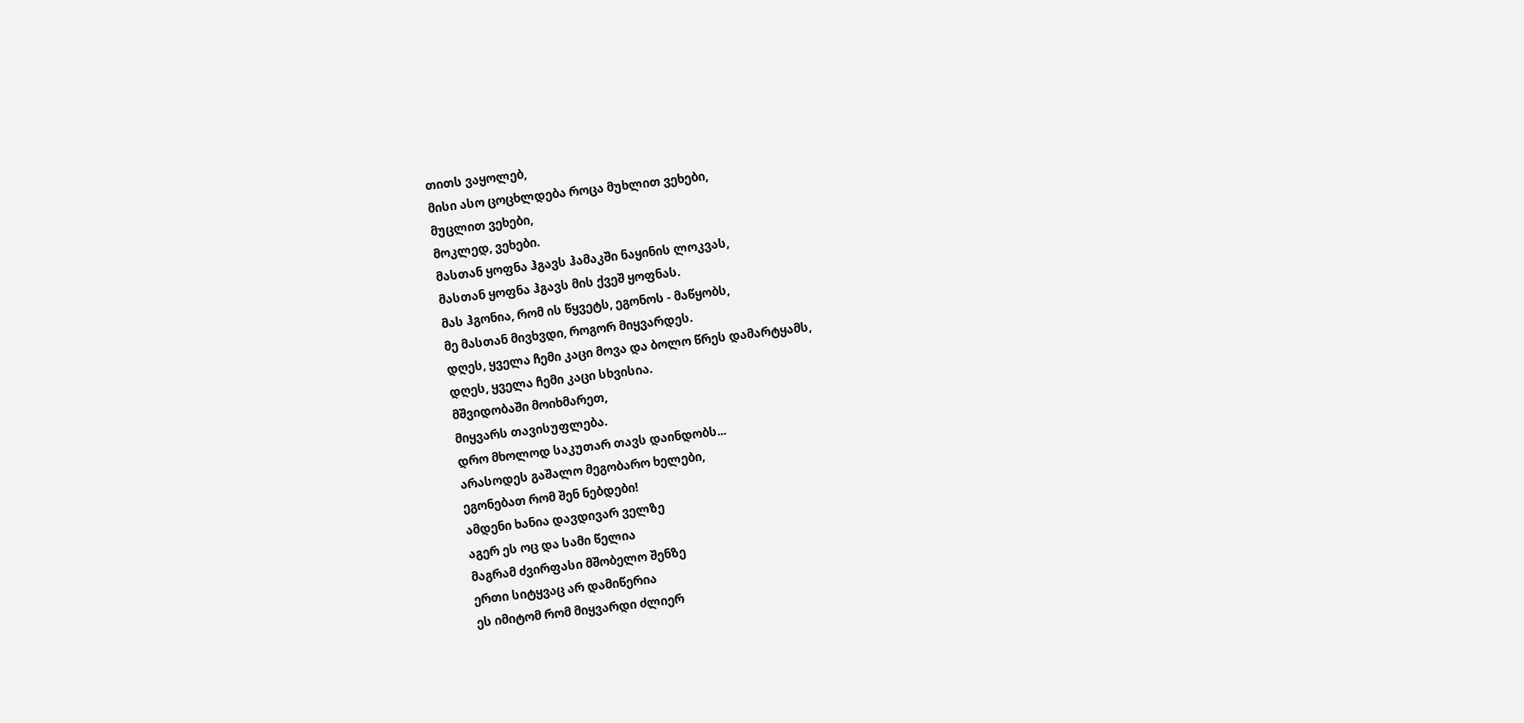თითს ვაყოლებ,
მისი ასო ცოცხლდება როცა მუხლით ვეხები,
მუცლით ვეხები,
მოკლედ, ვეხები.
მასთან ყოფნა ჰგავს ჰამაკში ნაყინის ლოკვას,
მასთან ყოფნა ჰგავს მის ქვეშ ყოფნას.
მას ჰგონია, რომ ის წყვეტს, ეგონოს - მაწყობს,
მე მასთან მივხვდი, როგორ მიყვარდეს.
დღეს, ყველა ჩემი კაცი მოვა და ბოლო წრეს დამარტყამს,
დღეს, ყველა ჩემი კაცი სხვისია.
მშვიდობაში მოიხმარეთ,
მიყვარს თავისუფლება.
დრო მხოლოდ საკუთარ თავს დაინდობს...
არასოდეს გაშალო მეგობარო ხელები,
ეგონებათ რომ შენ ნებდები!
ამდენი ხანია დავდივარ ველზე
აგერ ეს ოც და სამი წელია
მაგრამ ძვირფასი მშობელო შენზე
ერთი სიტყვაც არ დამიწერია
ეს იმიტომ რომ მიყვარდი ძლიერ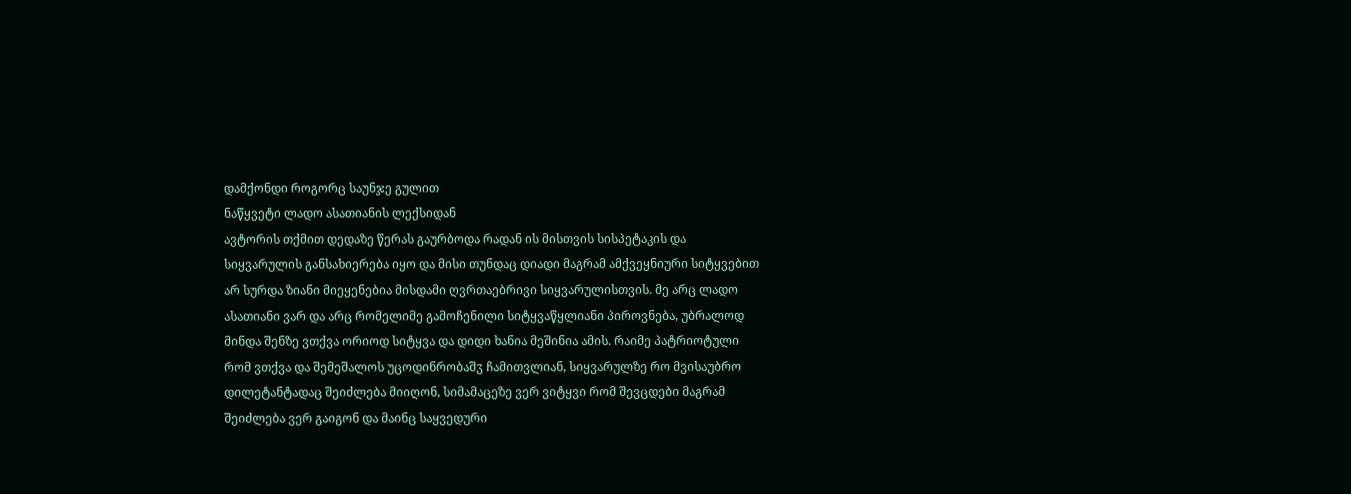დამქონდი როგორც საუნჯე გულით
ნაწყვეტი ლადო ასათიანის ლექსიდან
ავტორის თქმით დედაზე წერას გაურბოდა რადან ის მისთვის სისპეტაკის და სიყვარულის განსახიერება იყო და მისი თუნდაც დიადი მაგრამ ამქვეყნიური სიტყვებით არ სურდა ზიანი მიეყენებია მისდამი ღვრთაებრივი სიყვარულისთვის. მე არც ლადო ასათიანი ვარ და არც რომელიმე გამოჩენილი სიტყვაწყლიანი პიროვნება, უბრალოდ მინდა შენზე ვთქვა ორიოდ სიტყვა და დიდი ხანია მეშინია ამის. რაიმე პატრიოტული რომ ვთქვა და შემეშალოს უცოდინრობაშჳ ჩამითვლიან, სიყვარულზე რო მვისაუბრო დილეტანტადაც შეიძლება მიიღონ, სიმამაცეზე ვერ ვიტყვი რომ შევცდები მაგრამ შეიძლება ვერ გაიგონ და მაინც საყვედური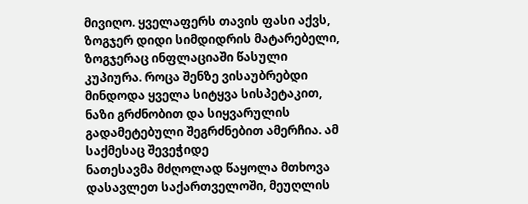მივიღო. ყველაფერს თავის ფასი აქვს, ზოგჯერ დიდი სიმდიდრის მატარებელი, ზოგჯერაც ინფლაციაში წასული კუპიურა. როცა შენზე ვისაუბრებდი მინდოდა ყველა სიტყვა სისპეტაკით, ნაზი გრძნობით და სიყვარულის გადამეტებული შეგრძნებით ამერჩია. ამ საქმესაც შევეჭიდე
ნათესავმა მძღოლად წაყოლა მთხოვა დასავლეთ საქართველოში, მეუღლის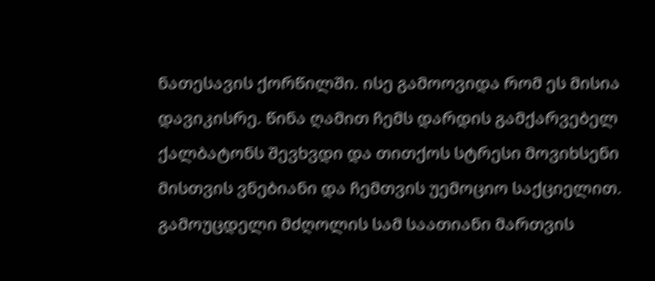ნათესავის ქორწილში. ისე გამოოვიდა რომ ეს მისია დავიკისრე. წინა ღამით ჩემს დარდის გამქარვებელ ქალბატონს შევხვდი და თითქოს სტრესი მოვიხსენი მისთვის ვნებიანი და ჩემთვის უემოციო საქციელით. გამოუცდელი მძღოლის სამ საათიანი მართვის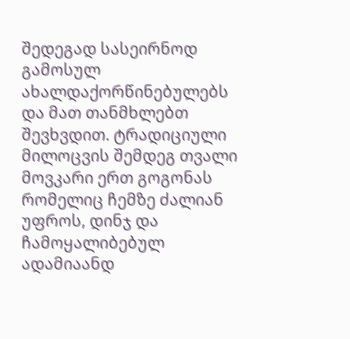შედეგად სასეირნოდ გამოსულ ახალდაქორწინებულებს და მათ თანმხლებთ შევხვდით. ტრადიციული მილოცვის შემდეგ თვალი მოვკარი ერთ გოგონას რომელიც ჩემზე ძალიან უფროს, დინჯ და ჩამოყალიბებულ ადამიაანდ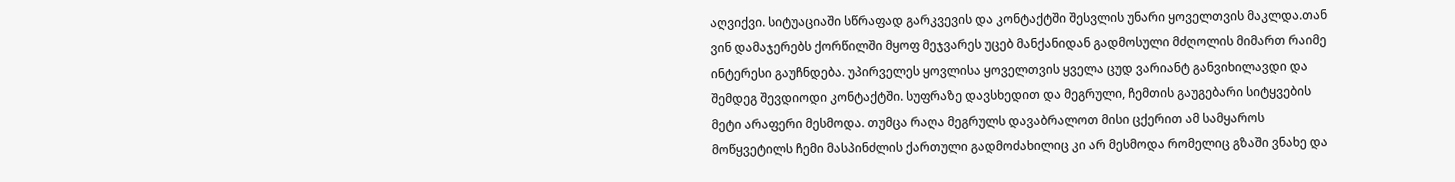აღვიქვი. სიტუაციაში სწრაფად გარკვევის და კონტაქტში შესვლის უნარი ყოველთვის მაკლდა.თან ვინ დამაჯერებს ქორწილში მყოფ მეჯვარეს უცებ მანქანიდან გადმოსული მძღოლის მიმართ რაიმე ინტერესი გაუჩნდება. უპირველეს ყოვლისა ყოველთვის ყველა ცუდ ვარიანტ განვიხილავდი და შემდეგ შევდიოდი კონტაქტში. სუფრაზე დავსხედით და მეგრული, ჩემთის გაუგებარი სიტყვების მეტი არაფერი მესმოდა. თუმცა რაღა მეგრულს დავაბრალოთ მისი ცქერით ამ სამყაროს მოწყვეტილს ჩემი მასპინძლის ქართული გადმოძახილიც კი არ მესმოდა რომელიც გზაში ვნახე და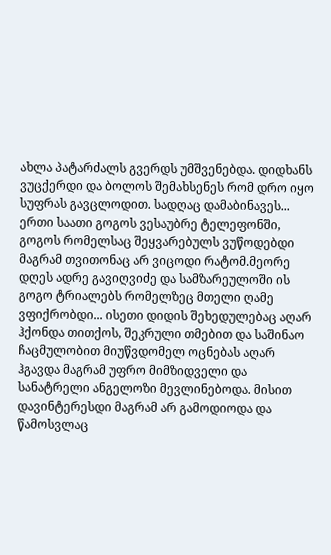ახლა პატარძალს გვერდს უმშვენებდა. დიდხანს ვუცქერდი და ბოლოს შემახსენეს რომ დრო იყო სუფრას გავცლოდით. სადღაც დამაბინავეს... ერთი საათი გოგოს ვესაუბრე ტელეფონში, გოგოს რომელსაც შეყვარებულს ვუწოდებდი მაგრამ თვითონაც არ ვიცოდი რატომ.მეორე დღეს ადრე გავიღვიძე და სამზარეულოში ის გოგო ტრიალებს რომელზეც მთელი ღამე ვფიქრობდი... ისეთი დიდის შეხედულებაც აღარ ჰქონდა თითქოს, შეკრული თმებით და საშინაო ჩაცმულობით მიუწვდომელ ოცნებას აღარ ჰგავდა მაგრამ უფრო მიმზიდველი და სანატრელი ანგელოზი მევლინებოდა. მისით დავინტერესდი მაგრამ არ გამოდიოდა და წამოსვლაც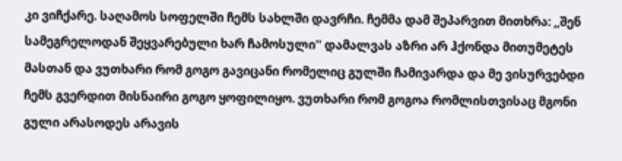კი ვიჩქარე. საღამოს სოფელში ჩემს სახლში დავრჩი. ჩემმა დამ შეპარვით მითხრა: ,,შენ სამეგრელოდან შეყვარებული ხარ ჩამოსული'' დამალვას აზრი არ ჰქონდა მითუმეტეს მასთან და ვუთხარი რომ გოგო გავიცანი რომელიც გულში ჩამივარდა და მე ვისურვებდი ჩემს გვერდით მისნაირი გოგო ყოფილიყო. ვუთხარი რომ გოგოა რომლისთვისაც მგონი გული არასოდეს არავის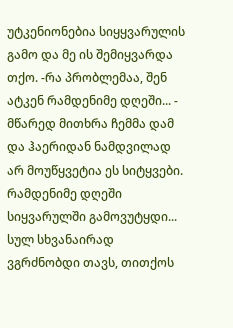უტკენიონებია სიყყვარულის გამო და მე ის შემიყვარდა თქო. -რა პრობლემაა, შენ ატკენ რამდენიმე დღეში... - მწარედ მითხრა ჩემმა დამ და ჰაერიდან ნამდვილად არ მოუწყვეტია ეს სიტყვები. რამდენიმე დღეში სიყვარულში გამოვუტყდი... სულ სხვანაირად ვგრძნობდი თავს, თითქოს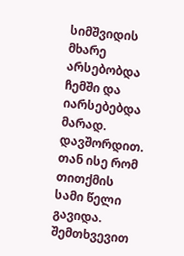სიმშვიდის მხარე არსებობდა ჩემში და იარსებებდა მარად.
დავშორდით. თან ისე რომ თითქმის სამი წელი გავიდა. შემთხვევით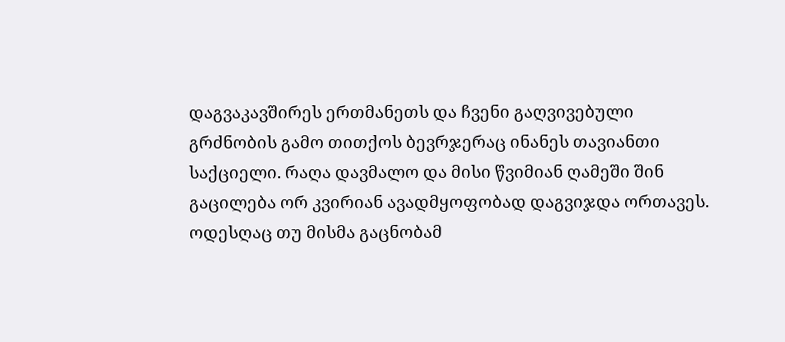დაგვაკავშირეს ერთმანეთს და ჩვენი გაღვივებული გრძნობის გამო თითქოს ბევრჯერაც ინანეს თავიანთი საქციელი. რაღა დავმალო და მისი წვიმიან ღამეში შინ გაცილება ორ კვირიან ავადმყოფობად დაგვიჯდა ორთავეს. ოდესღაც თუ მისმა გაცნობამ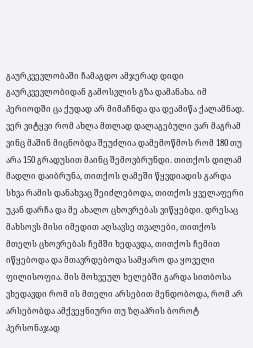გაურკვევლობაში ჩამაგდო ამჯერად დიდი გაურკვევლობიდან გამოსვლის გზა დამანახა. იმ პერიოდში ცა ქუდად არ მიმაჩნდა და დეამიწა ქალამნად. ვერ ვიტყვი რომ ახლა მთლად დალაგებული ვარ მაგრამ ვინც მაშინ მიცნობდა შეუძლია დამემოწმოს რომ 180 თუ არა 150 გრადუსით მაინც შემოვბრუნდი. თითქოს დილამ მადლი დაიბრუნა, თითქოს ღამეში წყვდიადის გარდა სხვა რამის დანახვაც შეიძლებოდა, თითქოს ყველაფერი უკან დარჩა და მე ახალო ცხოვრებას ვიწყებდი. დრესაც მახსოვს მისი იმედით აღსავსე თვალები, თითქოს მთელს ცხოვრებას ჩემში ხედავდა, თითქოს ჩემით იწყებოდა და მთავრდებოდა სამყარო და ყოველი ფილისოფია. მის მოხვეულ ხელებში გარდა სითბოსა ვხედავდი რომ ის მთელი არსებით მენდობოდა, რომ არ არსებობდა ამქვეყნიური თუ ზღაპრის ბოროტ პერსონაჯად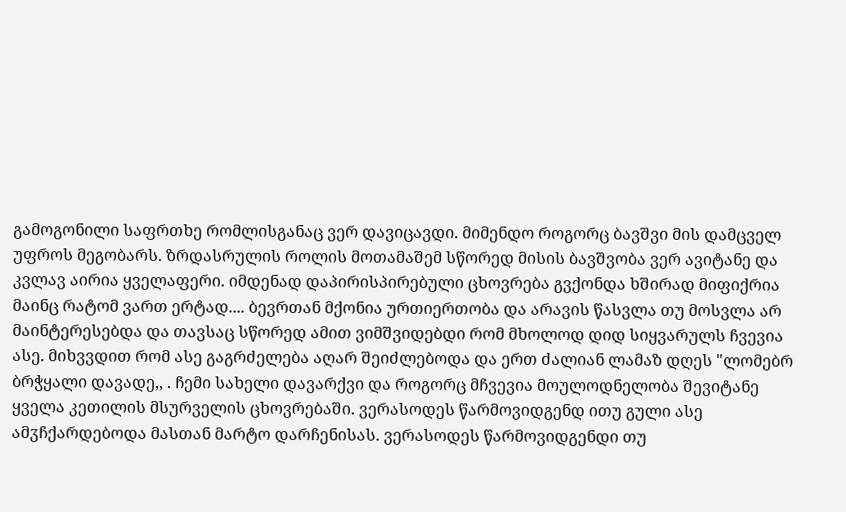გამოგონილი საფრთხე რომლისგანაც ვერ დავიცავდი. მიმენდო როგორც ბავშვი მის დამცველ უფროს მეგობარს. ზრდასრულის როლის მოთამაშემ სწორედ მისის ბავშვობა ვერ ავიტანე და კვლავ აირია ყველაფერი. იმდენად დაპირისპირებული ცხოვრება გვქონდა ხშირად მიფიქრია მაინც რატომ ვართ ერტად.... ბევრთან მქონია ურთიერთობა და არავის წასვლა თუ მოსვლა არ მაინტერესებდა და თავსაც სწორედ ამით ვიმშვიდებდი რომ მხოლოდ დიდ სიყვარულს ჩვევია ასე. მიხვვდით რომ ასე გაგრძელება აღარ შეიძლებოდა და ერთ ძალიან ლამაზ დღეს "ლომებრ ბრჭყალი დავადე,, . ჩემი სახელი დავარქვი და როგორც მჩვევია მოულოდნელობა შევიტანე ყველა კეთილის მსურველის ცხოვრებაში. ვერასოდეს წარმოვიდგენდ ითუ გული ასე ამჳჩქარდებოდა მასთან მარტო დარჩენისას. ვერასოდეს წარმოვიდგენდი თუ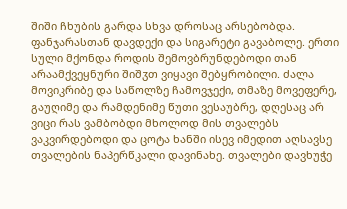შიში ჩხუბის გარდა სხვა დროსაც არსებობდა. ფანჯარასთან დავდექი და სიგარეტი გავაბოლე. ერთი სული მქონდა როდის შემოვბრუნდებოდი თან არაამქვეყნური შიშჳთ ვიყავი შებყრობილი. ძალა მოვიკრიბე და საწოლზე ჩამოვჯექი, თმაზე მოვეფერე, გაუღიმე და რამდენიმე წუთი ვესაუბრე, დღესაც არ ვიცი რას ვამბობდი მხოლოდ მის თვალებს ვაკვირდებოდი და ცოტა ხანში ისევ იმედით აღსავსე თვალების ნაპერწკალი დავინახე. თვალები დავხუჭე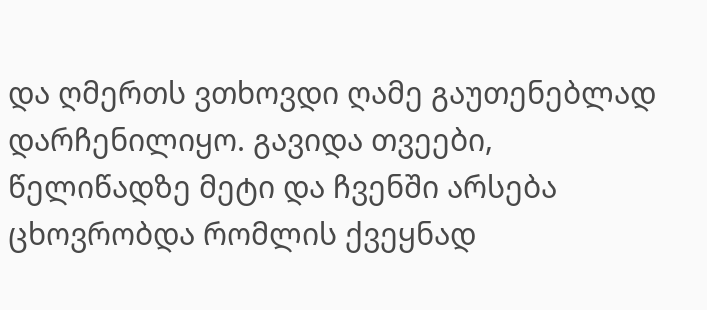და ღმერთს ვთხოვდი ღამე გაუთენებლად დარჩენილიყო. გავიდა თვეები, წელიწადზე მეტი და ჩვენში არსება ცხოვრობდა რომლის ქვეყნად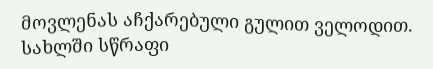მოვლენას აჩქარებული გულით ველოდით. სახლში სწრაფი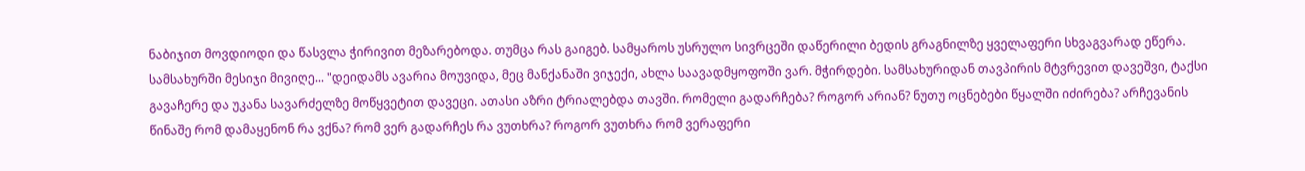ნაბიჯით მოვდიოდი და წასვლა ჭირივით მეზარებოდა. თუმცა რას გაიგებ. სამყაროს უსრულო სივრცეში დაწერილი ბედის გრაგნილზე ყველაფერი სხვაგვარად ეწერა. სამსახურში მესიჯი მივიღე... "დეიდამს ავარია მოუვიდა, მეც მანქანაში ვიჯექი, ახლა საავადმყოფოში ვარ. მჭირდები. სამსახურიდან თავპირის მტვრევით დავეშვი, ტაქსი გავაჩერე და უკანა სავარძელზე მოწყვეტით დავეცი. ათასი აზრი ტრიალებდა თავში. რომელი გადარჩება? როგორ არიან? ნუთუ ოცნებები წყალში იძირება? არჩევანის წინაშე რომ დამაყენონ რა ვქნა? რომ ვერ გადარჩეს რა ვუთხრა? როგორ ვუთხრა რომ ვერაფერი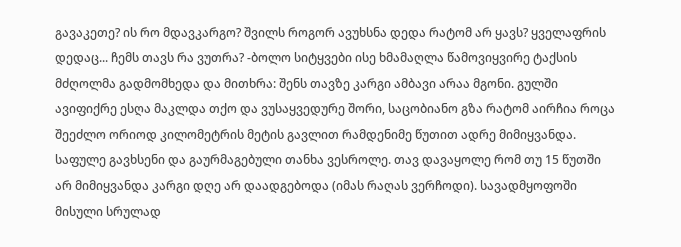გავაკეთე? ის რო მდავკარგო? შვილს როგორ ავუხსნა დედა რატომ არ ყავს? ყველაფრის დედაც... ჩემს თავს რა ვუთრა? -ბოლო სიტყვები ისე ხმამაღლა წამოვიყვირე ტაქსის მძღოლმა გადმომხედა და მითხრა: შენს თავზე კარგი ამბავი არაა მგონი. გულში ავიფიქრე ესღა მაკლდა თქო და ვუსაყვედურე შორი, საცობიანო გზა რატომ აირჩია როცა შეეძლო ორიოდ კილომეტრის მეტის გავლით რამდენიმე წუთით ადრე მიმიყვანდა. საფულე გავხსენი და გაურმაგებული თანხა ვესროლე. თავ დავაყოლე რომ თუ 15 წუთში არ მიმიყვანდა კარგი დღე არ დაადგებოდა (იმას რაღას ვერჩოდი). სავადმყოფოში მისული სრულად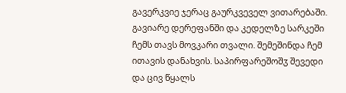გავერკვიე ჯერაც გაურკვეველ ვითარებაში. გავიარე დერეფანში და კედელზე სარკეში ჩემს თავს მოვკარი თვალი. შემეშინდა ჩემ ითავის დანახვის. საპირფარეშოშჳ შევედი და ცივ წყალს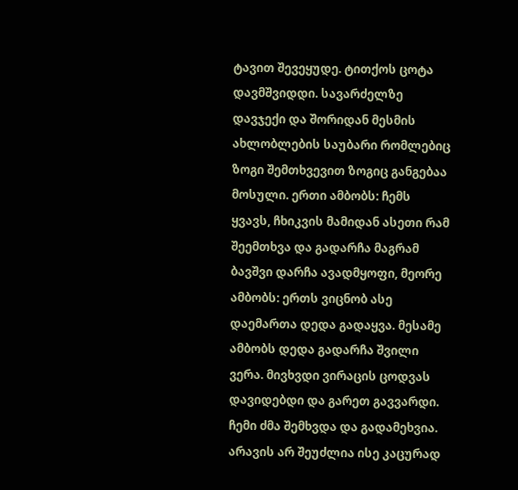ტავით შევეყუდე. ტითქოს ცოტა დავმშვიდდი. სავარძელზე დავჯექი და შორიდან მესმის ახლობლების საუბარი რომლებიც ზოგი შემთხვევით ზოგიც განგებაა მოსული. ერთი ამბობს: ჩემს ყვავს, ჩხიკვის მამიდან ასეთი რამ შეემთხვა და გადარჩა მაგრამ ბავშვი დარჩა ავადმყოფი, მეორე ამბობს: ერთს ვიცნობ ასე დაემართა დედა გადაყვა. მესამე ამბობს დედა გადარჩა შვილი ვერა. მივხვდი ვირაცის ცოდვას დავიდებდი და გარეთ გავვარდი. ჩემი ძმა შემხვდა და გადამეხვია. არავის არ შეუძლია ისე კაცურად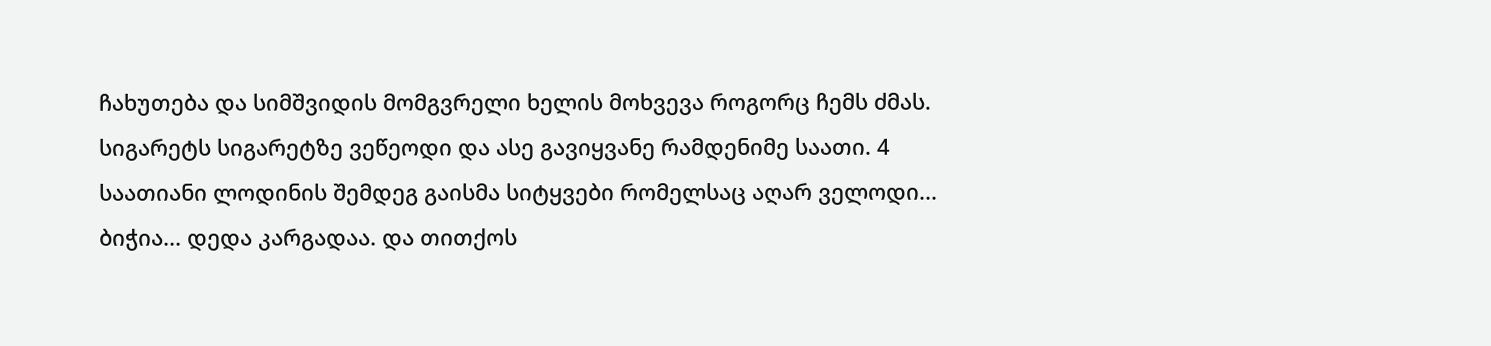ჩახუთება და სიმშვიდის მომგვრელი ხელის მოხვევა როგორც ჩემს ძმას. სიგარეტს სიგარეტზე ვეწეოდი და ასე გავიყვანე რამდენიმე საათი. 4 საათიანი ლოდინის შემდეგ გაისმა სიტყვები რომელსაც აღარ ველოდი... ბიჭია... დედა კარგადაა. და თითქოს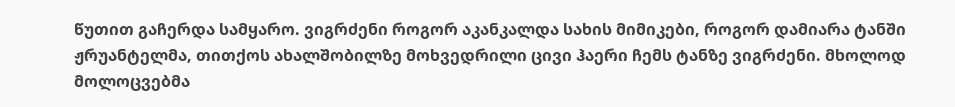წუთით გაჩერდა სამყარო. ვიგრძენი როგორ აკანკალდა სახის მიმიკები, როგორ დამიარა ტანში ჟრუანტელმა, თითქოს ახალშობილზე მოხვედრილი ცივი ჰაერი ჩემს ტანზე ვიგრძენი. მხოლოდ მოლოცვებმა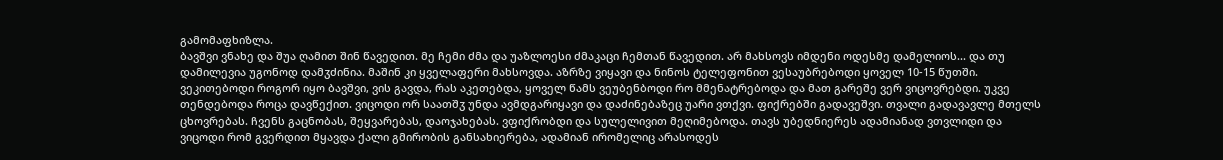გამომაფხიზლა.
ბავშვი ვნახე და შუა ღამით შინ წავედით. მე ჩემი ძმა და უაზლოესი ძმაკაცი ჩემთან წავედით. არ მახსოვს იმდენი ოდესმე დამელიოს... და თუ დამილევია უგონოდ დამჳძინია. მაშინ კი ყველაფერი მახსოვდა. აზრზე ვიყავი და ნინოს ტელეფონით ვესაუბრებოდი ყოველ 10-15 წუთში. ვეკითებოდი როგორ იყო ბავშვი, ვის გავდა, რას აკეთებდა, ყოველ წამს ვეუბენბოდი რო მმენატრებოდა და მათ გარეშე ვერ ვიცოვრებდი. უკვე თენდებოდა როცა დავწექით. ვიცოდი ორ საათშჳ უნდა ავმდგარიყავი და დაძინებაზეც უარი ვთქვი. ფიქრებში გადავეშვი. თვალი გადავავლე მთელს ცხოვრებას. ჩვენს გაცნობას, შეყვარებას, დაოჯახებას. ვფიქრობდი და სულელივით მეღიმებოდა. თავს უბედნიერეს ადამიანად ვთვლიდი და ვიცოდი რომ გვერდით მყავდა ქალი გმირობის განსახიერება, ადამიან ირომელიც არასოდეს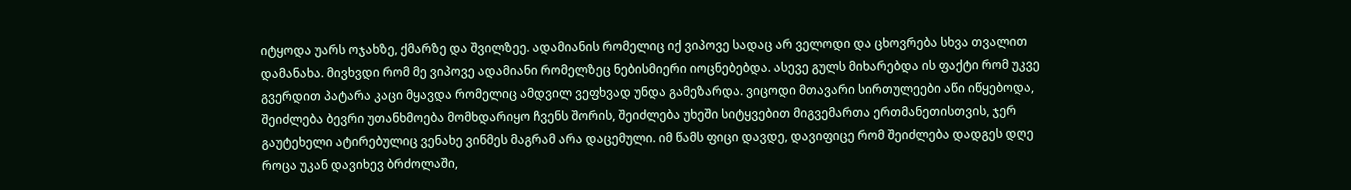იტყოდა უარს ოჯახზე, ქმარზე და შვილზეე. ადამიანის რომელიც იქ ვიპოვე სადაც არ ველოდი და ცხოვრება სხვა თვალით დამანახა. მივხვდი რომ მე ვიპოვე ადამიანი რომელზეც ნებისმიერი იოცნებებდა. ასევე გულს მიხარებდა ის ფაქტი რომ უკვე გვერდით პატარა კაცი მყავდა რომელიც ამდვილ ვეფხვად უნდა გამეზარდა. ვიცოდი მთავარი სირთულეები აწი იწყებოდა, შეიძლება ბევრი უთანხმოება მომხდარიყო ჩვენს შორის, შეიძლება უხეში სიტყვებით მიგვემართა ერთმანეთისთვის, ჯერ გაუტეხელი ატირებულიც ვენახე ვინმეს მაგრამ არა დაცემული. იმ წამს ფიცი დავდე, დავიფიცე რომ შეიძლება დადგეს დღე როცა უკან დავიხევ ბრძოლაში,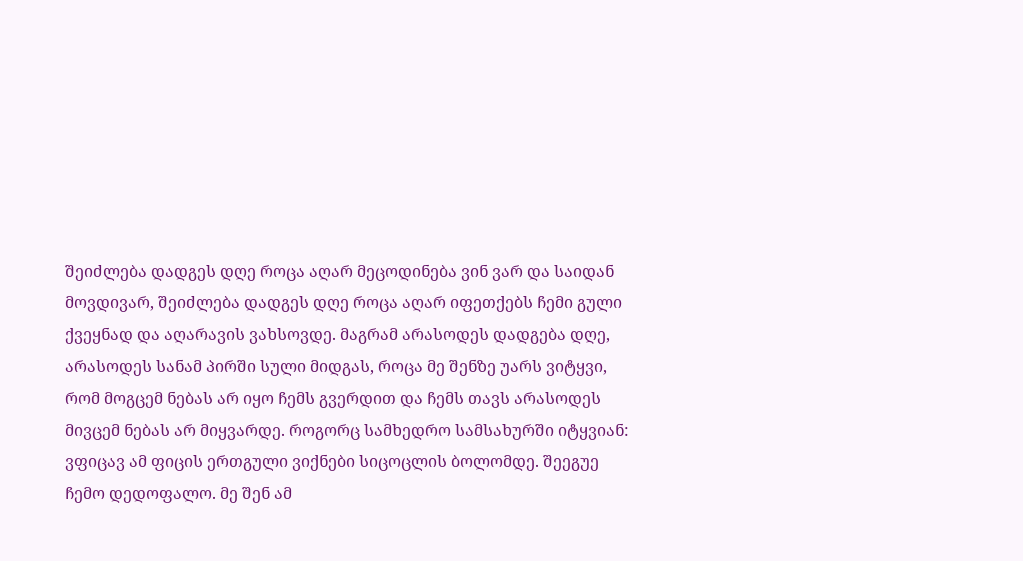შეიძლება დადგეს დღე როცა აღარ მეცოდინება ვინ ვარ და საიდან მოვდივარ, შეიძლება დადგეს დღე როცა აღარ იფეთქებს ჩემი გული ქვეყნად და აღარავის ვახსოვდე. მაგრამ არასოდეს დადგება დღე, არასოდეს სანამ პირში სული მიდგას, როცა მე შენზე უარს ვიტყვი, რომ მოგცემ ნებას არ იყო ჩემს გვერდით და ჩემს თავს არასოდეს მივცემ ნებას არ მიყვარდე. როგორც სამხედრო სამსახურში იტყვიან: ვფიცავ ამ ფიცის ერთგული ვიქნები სიცოცლის ბოლომდე. შეეგუე ჩემო დედოფალო. მე შენ ამ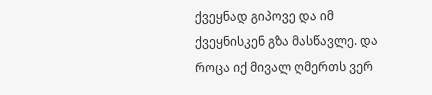ქვეყნად გიპოვე და იმ ქვეყნისკენ გზა მასწავლე. და როცა იქ მივალ ღმერთს ვერ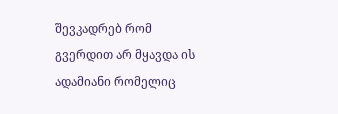შევკადრებ რომ გვერდით არ მყავდა ის ადამიანი რომელიც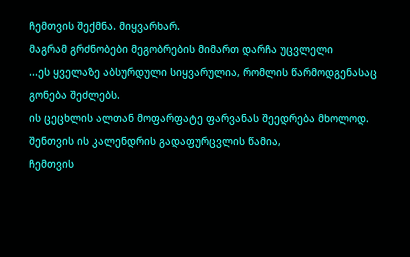ჩემთვის შექმნა. მიყვარხარ.
მაგრამ გრძნობები მეგობრების მიმართ დარჩა უცვლელი
...ეს ყველაზე აბსურდული სიყვარულია, რომლის წარმოდგენასაც გონება შეძლებს.
ის ცეცხლის ალთან მოფარფატე ფარვანას შეედრება მხოლოდ.
შენთვის ის კალენდრის გადაფურცვლის წამია,
ჩემთვის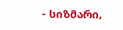- სიზმარი,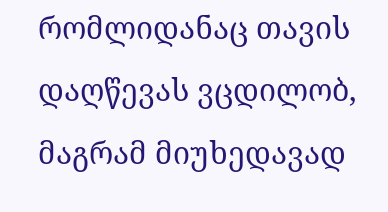რომლიდანაც თავის დაღწევას ვცდილობ, მაგრამ მიუხედავად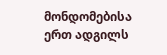მონდომებისა ერთ ადგილს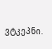ვტკეპნი.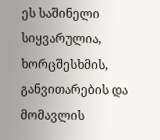ეს საშინელი სიყვარულია, ხორცშესხმის, განვითარების და მომავლის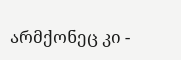არმქონეც კი -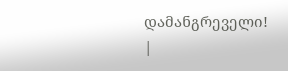დამანგრეველი!
|